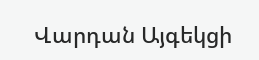Վարդան Այգեկցի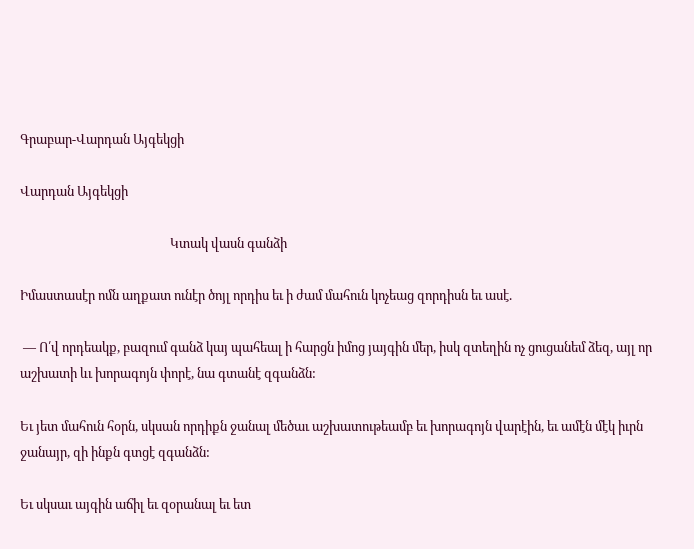Գրաբար-Վարդան Այգեկցի

Վարդան Այգեկցի

                                                  Կտակ վասն գանձի

Իմաստասէր ոմն աղքատ ունէր ծոյլ որդիս եւ ի ժամ մահուն կոչեաց զորդիսն եւ ասէ.

 — Ո՛վ որդեակք, բազում գանձ կայ պահեալ ի հարցն իմոց յայգին մեր, իսկ զտեղին ոչ ցուցանեմ ձեզ, այլ որ աշխատի ևւ խորագոյն փորէ, նա գտանէ զգանձն:

Եւ յետ մահուն հօրն, սկսան որդիքն ջանալ մեծաւ աշխատութեամբ եւ խորագոյն վարէին, եւ ամէն մէկ իւրն ջանայր, զի ինքն գտցէ զգանձն:

Եւ սկսաւ այգին աճիլ եւ զօրանալ եւ ետ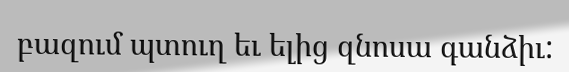բազում պտուղ եւ ելից զնոսա գանձիւ: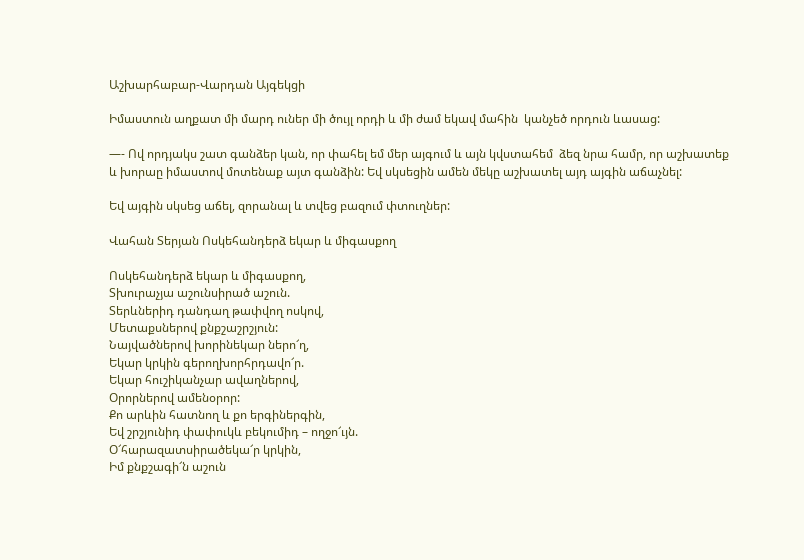Աշխարհաբար-Վարդան Այգեկցի

Իմաստուն աղքատ մի մարդ ուներ մի ծույլ որդի և մի ժամ եկավ մահին  կանչեծ որդուն ևասաց:

—- Ով որդյակս շատ գանձեր կան, որ փահել եմ մեր այգում և այն կվստահեմ  ձեզ նրա համր, որ աշխատեք և խորաը իմաստով մոտենաք այտ գանձին: Եվ սկսեցին ամեն մեկը աշխատել այդ այգին աճաչնել:

Եվ այգին սկսեց աճել, զորանալ և տվեց բազում փտուղներ:

Վահան Տերյան Ոսկեհանդերձ եկար և միգասքող

Ոսկեհանդերձ եկար և միգասքող,
Տխուրաչյա աշունսիրած աշուն.
Տերևներիդ դանդաղ թափվող ոսկով,
Մետաքսներով քնքշաշրշյուն:
Նայվածներով խորինեկար ներո՜ղ,
Եկար կրկին գերողխորհրդավո՜ր.
Եկար հուշիկանչար ավաղներով,
Օրորներով ամենօրոր:
Քո արևին հատնող և քո երգիներգին,
Եվ շրշյունիդ փափուկև բեկումիդ – ողջո՜ւյն.
Օ՜հարազատսիրածեկա՜ր կրկին,
Իմ քնքշագի՜ն աշուն